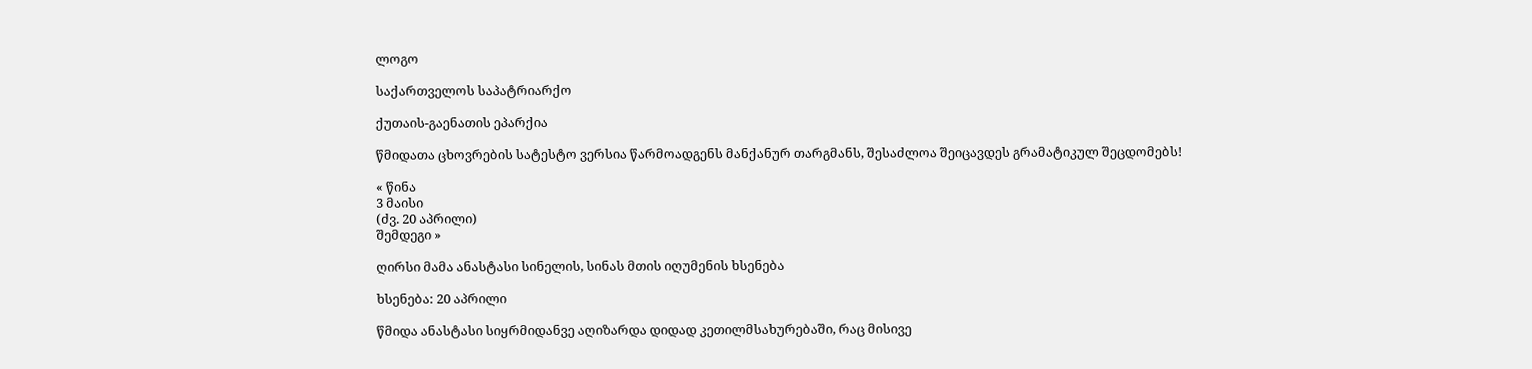ლოგო

საქართველოს საპატრიარქო

ქუთაის-გაენათის ეპარქია

წმიდათა ცხოვრების სატესტო ვერსია წარმოადგენს მანქანურ თარგმანს, შესაძლოა შეიცავდეს გრამატიკულ შეცდომებს!

« წინა
3 მაისი
(ძვ. 20 აპრილი)
შემდეგი »

ღირსი მამა ანასტასი სინელის, სინას მთის იღუმენის ხსენება

ხსენება: 20 აპრილი

წმიდა ანასტასი სიყრმიდანვე აღიზარდა დიდად კეთილმსახურებაში, რაც მისივე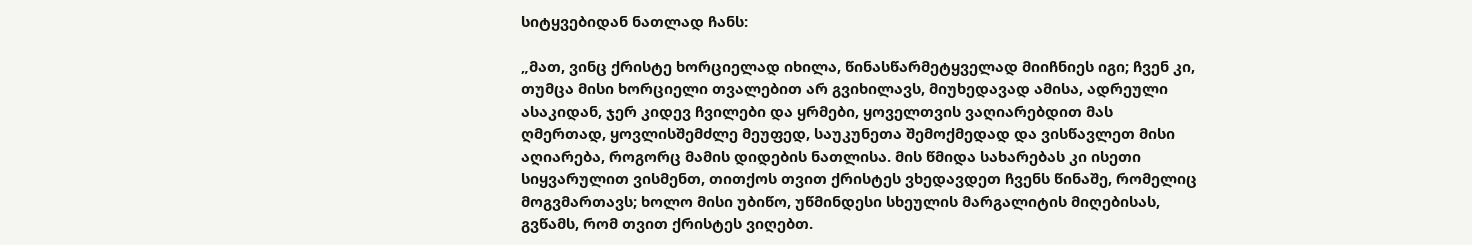სიტყვებიდან ნათლად ჩანს:

„მათ, ვინც ქრისტე ხორციელად იხილა, წინასწარმეტყველად მიიჩნიეს იგი; ჩვენ კი, თუმცა მისი ხორციელი თვალებით არ გვიხილავს, მიუხედავად ამისა, ადრეული ასაკიდან, ჯერ კიდევ ჩვილები და ყრმები, ყოველთვის ვაღიარებდით მას ღმერთად, ყოვლისშემძლე მეუფედ, საუკუნეთა შემოქმედად და ვისწავლეთ მისი აღიარება, როგორც მამის დიდების ნათლისა. მის წმიდა სახარებას კი ისეთი სიყვარულით ვისმენთ, თითქოს თვით ქრისტეს ვხედავდეთ ჩვენს წინაშე, რომელიც მოგვმართავს; ხოლო მისი უბიწო, უწმინდესი სხეულის მარგალიტის მიღებისას, გვწამს, რომ თვით ქრისტეს ვიღებთ.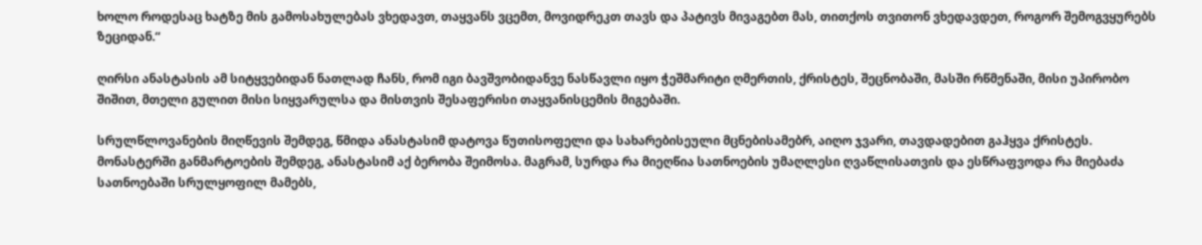ხოლო როდესაც ხატზე მის გამოსახულებას ვხედავთ, თაყვანს ვცემთ, მოვიდრეკთ თავს და პატივს მივაგებთ მას, თითქოს თვითონ ვხედავდეთ, როგორ შემოგვყურებს ზეციდან.“

ღირსი ანასტასის ამ სიტყვებიდან ნათლად ჩანს, რომ იგი ბავშვობიდანვე ნასწავლი იყო ჭეშმარიტი ღმერთის, ქრისტეს, შეცნობაში, მასში რწმენაში, მისი უპირობო შიშით, მთელი გულით მისი სიყვარულსა და მისთვის შესაფერისი თაყვანისცემის მიგებაში.

სრულწლოვანების მიღწევის შემდეგ, წმიდა ანასტასიმ დატოვა წუთისოფელი და სახარებისეული მცნებისამებრ, აიღო ჯვარი, თავდადებით გაჰყვა ქრისტეს. მონასტერში განმარტოების შემდეგ, ანასტასიმ აქ ბერობა შეიმოსა. მაგრამ, სურდა რა მიეღწია სათნოების უმაღლესი ღვაწლისათვის და ესწრაფვოდა რა მიებაძა სათნოებაში სრულყოფილ მამებს,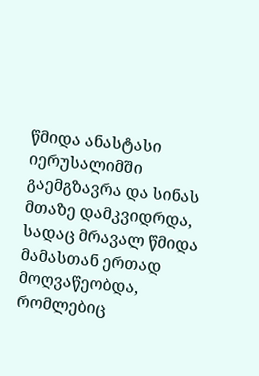წმიდა ანასტასი იერუსალიმში გაემგზავრა და სინას მთაზე დამკვიდრდა, სადაც მრავალ წმიდა მამასთან ერთად მოღვაწეობდა, რომლებიც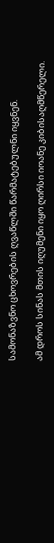სამონაზვნო ცხოვრების ღვაწლში წარმატებულნი იყვნენ.

ამ დროს სინას მთის იღუმენი იყო ღირსი იოანე კიბისაღმწერელი.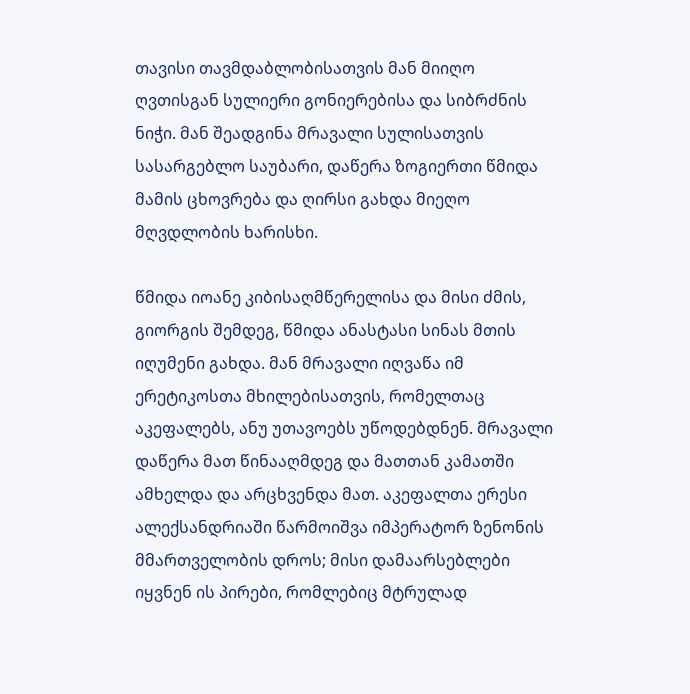თავისი თავმდაბლობისათვის მან მიიღო ღვთისგან სულიერი გონიერებისა და სიბრძნის ნიჭი. მან შეადგინა მრავალი სულისათვის სასარგებლო საუბარი, დაწერა ზოგიერთი წმიდა მამის ცხოვრება და ღირსი გახდა მიეღო მღვდლობის ხარისხი.

წმიდა იოანე კიბისაღმწერელისა და მისი ძმის, გიორგის შემდეგ, წმიდა ანასტასი სინას მთის იღუმენი გახდა. მან მრავალი იღვაწა იმ ერეტიკოსთა მხილებისათვის, რომელთაც აკეფალებს, ანუ უთავოებს უწოდებდნენ. მრავალი დაწერა მათ წინააღმდეგ და მათთან კამათში ამხელდა და არცხვენდა მათ. აკეფალთა ერესი ალექსანდრიაში წარმოიშვა იმპერატორ ზენონის მმართველობის დროს; მისი დამაარსებლები იყვნენ ის პირები, რომლებიც მტრულად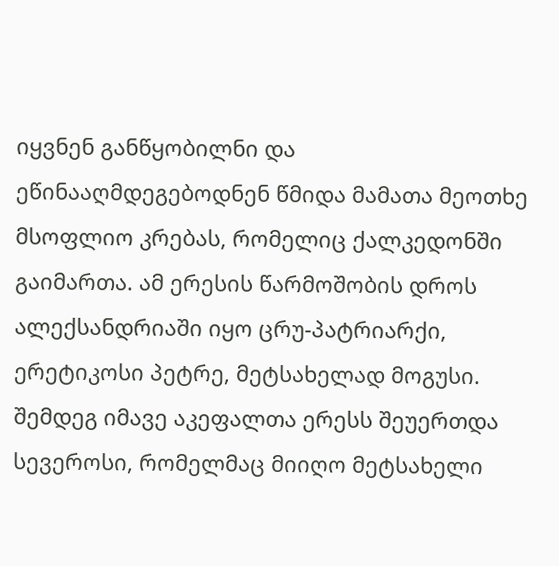იყვნენ განწყობილნი და ეწინააღმდეგებოდნენ წმიდა მამათა მეოთხე მსოფლიო კრებას, რომელიც ქალკედონში გაიმართა. ამ ერესის წარმოშობის დროს ალექსანდრიაში იყო ცრუ-პატრიარქი, ერეტიკოსი პეტრე, მეტსახელად მოგუსი. შემდეგ იმავე აკეფალთა ერესს შეუერთდა სევეროსი, რომელმაც მიიღო მეტსახელი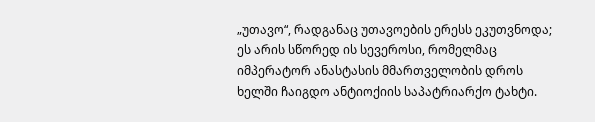„უთავო“, რადგანაც უთავოების ერესს ეკუთვნოდა; ეს არის სწორედ ის სევეროსი, რომელმაც იმპერატორ ანასტასის მმართველობის დროს ხელში ჩაიგდო ანტიოქიის საპატრიარქო ტახტი.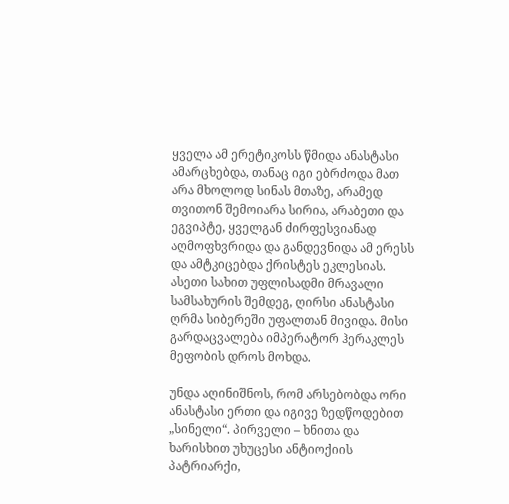ყველა ამ ერეტიკოსს წმიდა ანასტასი ამარცხებდა, თანაც იგი ებრძოდა მათ არა მხოლოდ სინას მთაზე, არამედ თვითონ შემოიარა სირია, არაბეთი და ეგვიპტე, ყველგან ძირფესვიანად აღმოფხვრიდა და განდევნიდა ამ ერესს და ამტკიცებდა ქრისტეს ეკლესიას. ასეთი სახით უფლისადმი მრავალი სამსახურის შემდეგ, ღირსი ანასტასი ღრმა სიბერეში უფალთან მივიდა. მისი გარდაცვალება იმპერატორ ჰერაკლეს მეფობის დროს მოხდა.

უნდა აღინიშნოს, რომ არსებობდა ორი ანასტასი ერთი და იგივე ზედწოდებით „სინელი“. პირველი – ხნითა და ხარისხით უხუცესი ანტიოქიის პატრიარქი,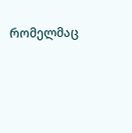რომელმაც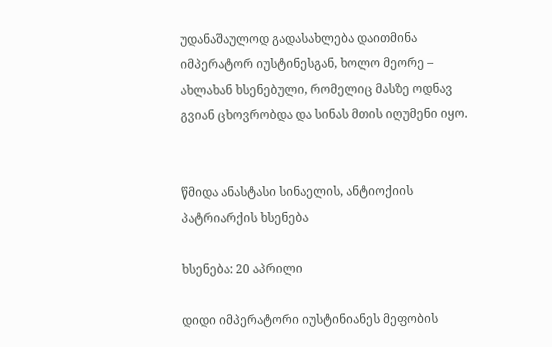უდანაშაულოდ გადასახლება დაითმინა იმპერატორ იუსტინესგან, ხოლო მეორე – ახლახან ხსენებული, რომელიც მასზე ოდნავ გვიან ცხოვრობდა და სინას მთის იღუმენი იყო.


წმიდა ანასტასი სინაელის, ანტიოქიის პატრიარქის ხსენება

ხსენება: 20 აპრილი

დიდი იმპერატორი იუსტინიანეს მეფობის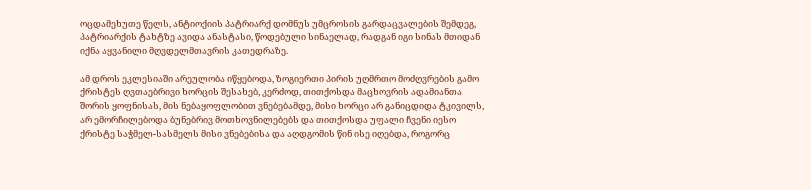ოცდამეხუთე წელს, ანტიოქიის პატრიარქ დომნუს უმცროსის გარდაცვალების შემდეგ, პატრიარქის ტახტზე ავიდა ანასტასი, წოდებული სინაელად, რადგან იგი სინას მთიდან იქნა აყვანილი მღვდელმთავრის კათედრაზე.

ამ დროს ეკლესიაში არეულობა იწყებოდა, ზოგიერთი პირის უღმრთო მოძღვრების გამო ქრისტეს ღვთაებრივი ხორცის შესახებ, კერძოდ, თითქოსდა მაცხოვრის ადამიანთა შორის ყოფნისას, მის ნებაყოფლობით ვნებებამდე, მისი ხორცი არ განიცდიდა ტკივილს, არ ემორჩილებოდა ბუნებრივ მოთხოვნილებებს და თითქოსდა უფალი ჩვენი იესო ქრისტე საჭმელ-სასმელს მისი ვნებებისა და აღდგომის წინ ისე იღებდა, როგორც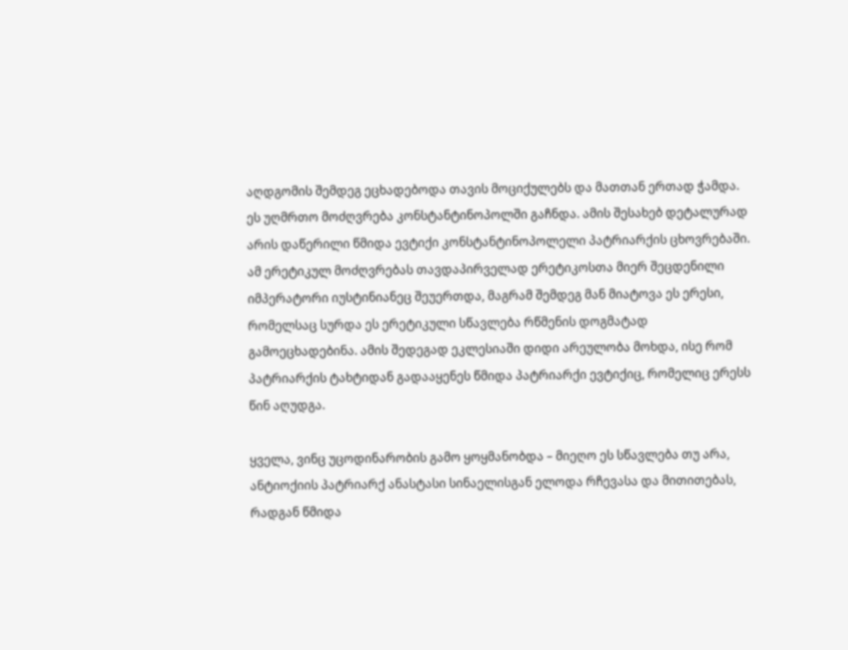აღდგომის შემდეგ ეცხადებოდა თავის მოციქულებს და მათთან ერთად ჭამდა. ეს უღმრთო მოძღვრება კონსტანტინოპოლში გაჩნდა. ამის შესახებ დეტალურად არის დაწერილი წმიდა ევტიქი კონსტანტინოპოლელი პატრიარქის ცხოვრებაში. ამ ერეტიკულ მოძღვრებას თავდაპირველად ერეტიკოსთა მიერ შეცდენილი იმპერატორი იუსტინიანეც შეუერთდა, მაგრამ შემდეგ მან მიატოვა ეს ერესი, რომელსაც სურდა ეს ერეტიკული სწავლება რწმენის დოგმატად გამოეცხადებინა. ამის შედეგად ეკლესიაში დიდი არეულობა მოხდა, ისე რომ პატრიარქის ტახტიდან გადააყენეს წმიდა პატრიარქი ევტიქიც, რომელიც ერესს წინ აღუდგა.

ყველა, ვინც უცოდინარობის გამო ყოყმანობდა – მიეღო ეს სწავლება თუ არა, ანტიოქიის პატრიარქ ანასტასი სინაელისგან ელოდა რჩევასა და მითითებას, რადგან წმიდა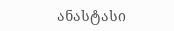ანასტასი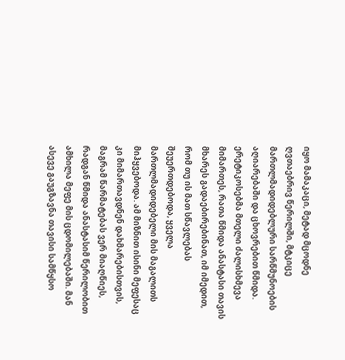იყო მამაკაცი, მეტად მცოდნე ღვთაებრივ წერილში, მტკიცე მართლმადიდებლური სარწმუნოების აღიარებაში და ცხოვრებით წმიდა. ერეტიკოსებმა მთელი ძალისხმევა მიმართეს, რათა წმიდა ანასტასი თავის მხარეს გადაებირებინათ, იმ იმედით, რომ თუ ის მათ სწავლებას შეუერთდებოდა, ყველა მართლმადიდებელი მის მაგალითს მიჰყვებოდა. ამ მიზნით ისინი მეფესაც კი მიმართავდნენ დახმარებისთვის, მაგრამ წარმატებას ვერ მიაღწიეს, რადგან წმიდა ანასტასიმ წერილობით ამხილა მეფე მის ცდომილებაში. მან ასევე გაუგზავნა თავისი სამწყსო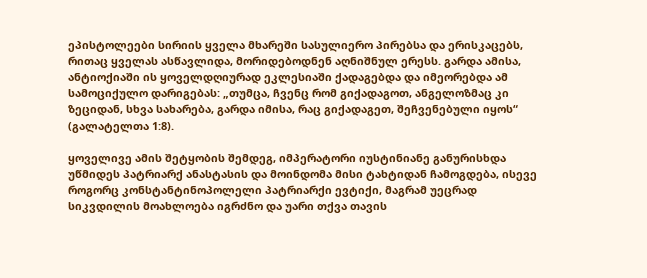ეპისტოლეები სირიის ყველა მხარეში სასულიერო პირებსა და ერისკაცებს, რითაც ყველას ასწავლიდა, მორიდებოდნენ აღნიშნულ ერესს. გარდა ამისა, ანტიოქიაში ის ყოველდღიურად ეკლესიაში ქადაგებდა და იმეორებდა ამ სამოციქულო დარიგებას: „თუმცა, ჩვენც რომ გიქადაგოთ, ანგელოზმაც კი ზეციდან, სხვა სახარება, გარდა იმისა, რაც გიქადაგეთ, შეჩვენებული იყოს“ (გალატელთა 1:8).

ყოველივე ამის შეტყობის შემდეგ, იმპერატორი იუსტინიანე განურისხდა უწმიდეს პატრიარქ ანასტასის და მოინდომა მისი ტახტიდან ჩამოგდება, ისევე როგორც კონსტანტინოპოლელი პატრიარქი ევტიქი, მაგრამ უეცრად სიკვდილის მოახლოება იგრძნო და უარი თქვა თავის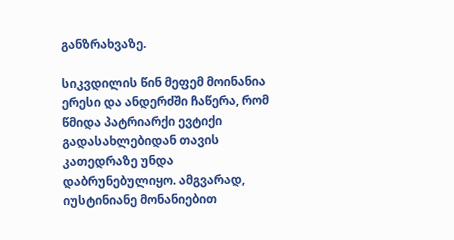განზრახვაზე.

სიკვდილის წინ მეფემ მოინანია ერესი და ანდერძში ჩაწერა, რომ წმიდა პატრიარქი ევტიქი გადასახლებიდან თავის კათედრაზე უნდა დაბრუნებულიყო. ამგვარად, იუსტინიანე მონანიებით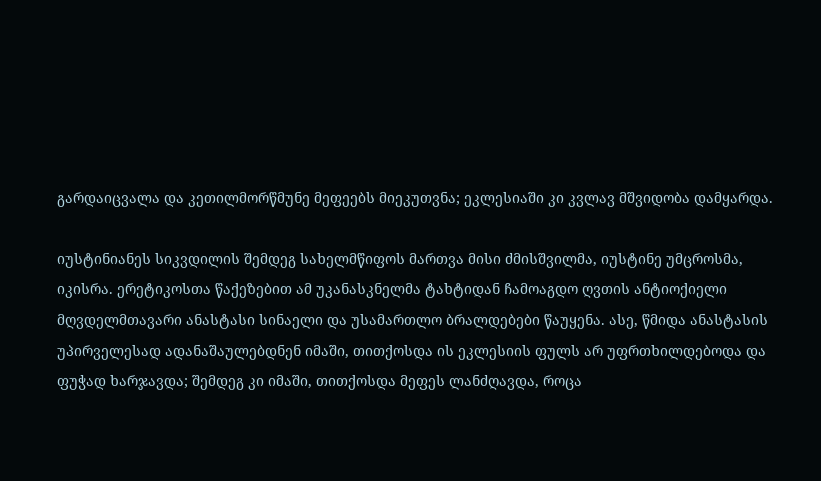გარდაიცვალა და კეთილმორწმუნე მეფეებს მიეკუთვნა; ეკლესიაში კი კვლავ მშვიდობა დამყარდა.

იუსტინიანეს სიკვდილის შემდეგ სახელმწიფოს მართვა მისი ძმისშვილმა, იუსტინე უმცროსმა, იკისრა. ერეტიკოსთა წაქეზებით ამ უკანასკნელმა ტახტიდან ჩამოაგდო ღვთის ანტიოქიელი მღვდელმთავარი ანასტასი სინაელი და უსამართლო ბრალდებები წაუყენა. ასე, წმიდა ანასტასის უპირველესად ადანაშაულებდნენ იმაში, თითქოსდა ის ეკლესიის ფულს არ უფრთხილდებოდა და ფუჭად ხარჯავდა; შემდეგ კი იმაში, თითქოსდა მეფეს ლანძღავდა, როცა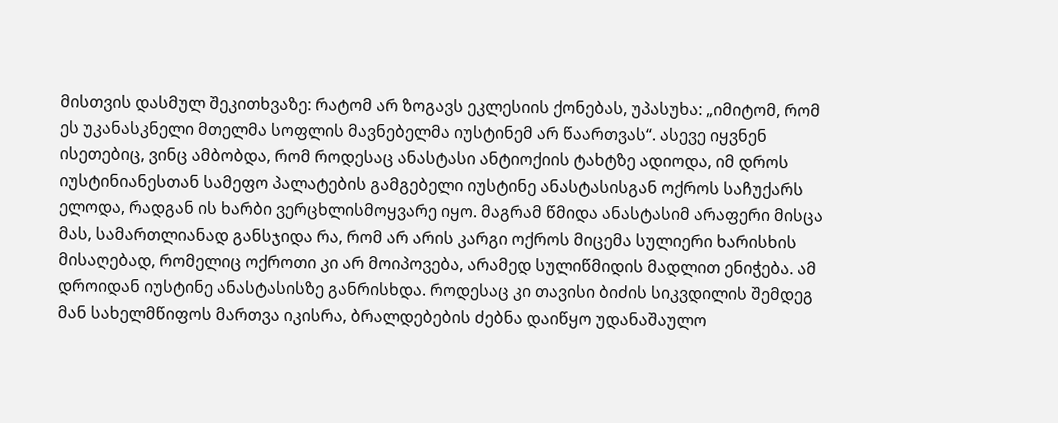მისთვის დასმულ შეკითხვაზე: რატომ არ ზოგავს ეკლესიის ქონებას, უპასუხა: „იმიტომ, რომ ეს უკანასკნელი მთელმა სოფლის მავნებელმა იუსტინემ არ წაართვას“. ასევე იყვნენ ისეთებიც, ვინც ამბობდა, რომ როდესაც ანასტასი ანტიოქიის ტახტზე ადიოდა, იმ დროს იუსტინიანესთან სამეფო პალატების გამგებელი იუსტინე ანასტასისგან ოქროს საჩუქარს ელოდა, რადგან ის ხარბი ვერცხლისმოყვარე იყო. მაგრამ წმიდა ანასტასიმ არაფერი მისცა მას, სამართლიანად განსჯიდა რა, რომ არ არის კარგი ოქროს მიცემა სულიერი ხარისხის მისაღებად, რომელიც ოქროთი კი არ მოიპოვება, არამედ სულიწმიდის მადლით ენიჭება. ამ დროიდან იუსტინე ანასტასისზე განრისხდა. როდესაც კი თავისი ბიძის სიკვდილის შემდეგ მან სახელმწიფოს მართვა იკისრა, ბრალდებების ძებნა დაიწყო უდანაშაულო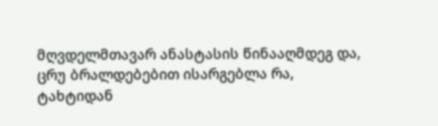მღვდელმთავარ ანასტასის წინააღმდეგ და, ცრუ ბრალდებებით ისარგებლა რა, ტახტიდან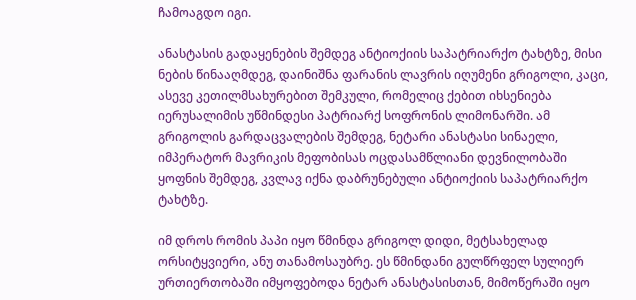ჩამოაგდო იგი.

ანასტასის გადაყენების შემდეგ ანტიოქიის საპატრიარქო ტახტზე, მისი ნების წინააღმდეგ, დაინიშნა ფარანის ლავრის იღუმენი გრიგოლი, კაცი, ასევე კეთილმსახურებით შემკული, რომელიც ქებით იხსენიება იერუსალიმის უწმინდესი პატრიარქ სოფრონის ლიმონარში. ამ გრიგოლის გარდაცვალების შემდეგ, ნეტარი ანასტასი სინაელი, იმპერატორ მავრიკის მეფობისას ოცდასამწლიანი დევნილობაში ყოფნის შემდეგ, კვლავ იქნა დაბრუნებული ანტიოქიის საპატრიარქო ტახტზე.

იმ დროს რომის პაპი იყო წმინდა გრიგოლ დიდი, მეტსახელად ორსიტყვიერი, ანუ თანამოსაუბრე. ეს წმინდანი გულწრფელ სულიერ ურთიერთობაში იმყოფებოდა ნეტარ ანასტასისთან, მიმოწერაში იყო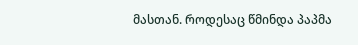მასთან. როდესაც წმინდა პაპმა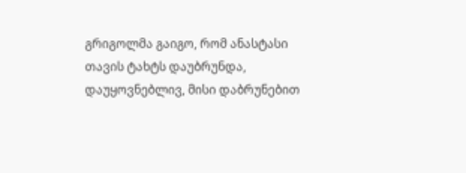გრიგოლმა გაიგო, რომ ანასტასი თავის ტახტს დაუბრუნდა, დაუყოვნებლივ, მისი დაბრუნებით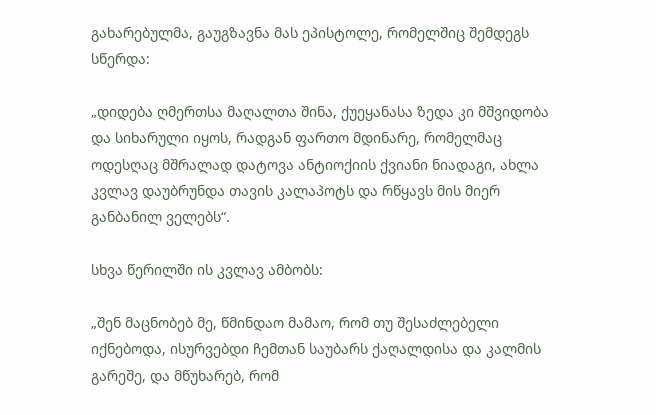გახარებულმა, გაუგზავნა მას ეპისტოლე, რომელშიც შემდეგს სწერდა:

„დიდება ღმერთსა მაღალთა შინა, ქუეყანასა ზედა კი მშვიდობა და სიხარული იყოს, რადგან ფართო მდინარე, რომელმაც ოდესღაც მშრალად დატოვა ანტიოქიის ქვიანი ნიადაგი, ახლა კვლავ დაუბრუნდა თავის კალაპოტს და რწყავს მის მიერ განბანილ ველებს“.

სხვა წერილში ის კვლავ ამბობს:

„შენ მაცნობებ მე, წმინდაო მამაო, რომ თუ შესაძლებელი იქნებოდა, ისურვებდი ჩემთან საუბარს ქაღალდისა და კალმის გარეშე, და მწუხარებ, რომ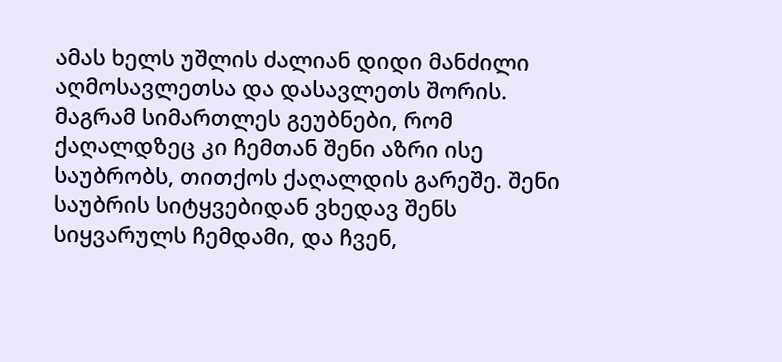ამას ხელს უშლის ძალიან დიდი მანძილი აღმოსავლეთსა და დასავლეთს შორის. მაგრამ სიმართლეს გეუბნები, რომ ქაღალდზეც კი ჩემთან შენი აზრი ისე საუბრობს, თითქოს ქაღალდის გარეშე. შენი საუბრის სიტყვებიდან ვხედავ შენს სიყვარულს ჩემდამი, და ჩვენ,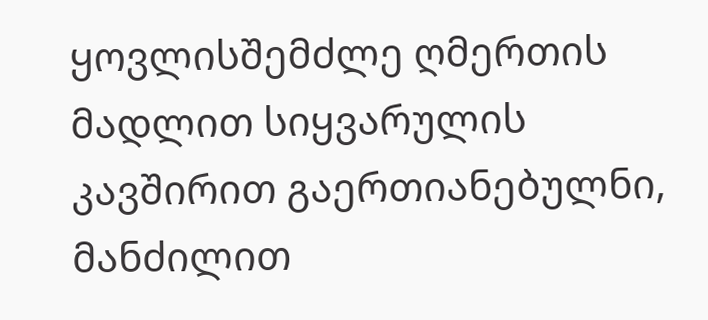ყოვლისშემძლე ღმერთის მადლით სიყვარულის კავშირით გაერთიანებულნი, მანძილით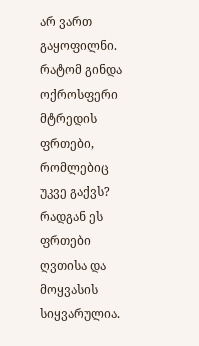არ ვართ გაყოფილნი. რატომ გინდა ოქროსფერი მტრედის ფრთები, რომლებიც უკვე გაქვს? რადგან ეს ფრთები ღვთისა და მოყვასის სიყვარულია.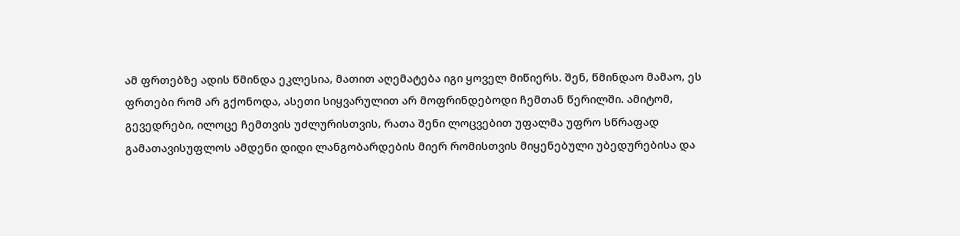ამ ფრთებზე ადის წმინდა ეკლესია, მათით აღემატება იგი ყოველ მიწიერს. შენ, წმინდაო მამაო, ეს ფრთები რომ არ გქონოდა, ასეთი სიყვარულით არ მოფრინდებოდი ჩემთან წერილში. ამიტომ, გევედრები, ილოცე ჩემთვის უძლურისთვის, რათა შენი ლოცვებით უფალმა უფრო სწრაფად გამათავისუფლოს ამდენი დიდი ლანგობარდების მიერ რომისთვის მიყენებული უბედურებისა და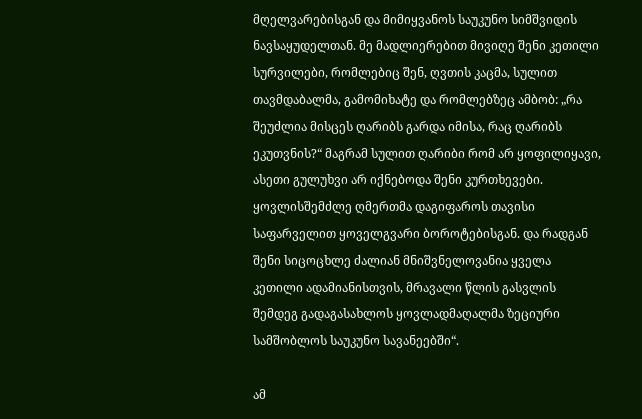მღელვარებისგან და მიმიყვანოს საუკუნო სიმშვიდის ნავსაყუდელთან. მე მადლიერებით მივიღე შენი კეთილი სურვილები, რომლებიც შენ, ღვთის კაცმა, სულით თავმდაბალმა, გამომიხატე და რომლებზეც ამბობ: „რა შეუძლია მისცეს ღარიბს გარდა იმისა, რაც ღარიბს ეკუთვნის?“ მაგრამ სულით ღარიბი რომ არ ყოფილიყავი, ასეთი გულუხვი არ იქნებოდა შენი კურთხევები. ყოვლისშემძლე ღმერთმა დაგიფაროს თავისი საფარველით ყოველგვარი ბოროტებისგან. და რადგან შენი სიცოცხლე ძალიან მნიშვნელოვანია ყველა კეთილი ადამიანისთვის, მრავალი წლის გასვლის შემდეგ გადაგასახლოს ყოვლადმაღალმა ზეციური სამშობლოს საუკუნო სავანეებში“.

ამ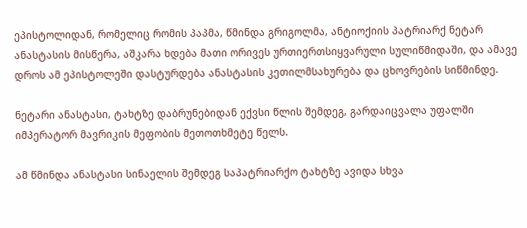ეპისტოლიდან, რომელიც რომის პაპმა, წმინდა გრიგოლმა, ანტიოქიის პატრიარქ ნეტარ ანასტასის მისწერა, აშკარა ხდება მათი ორივეს ურთიერთსიყვარული სულიწმიდაში, და ამავე დროს ამ ეპისტოლეში დასტურდება ანასტასის კეთილმსახურება და ცხოვრების სიწმინდე.

ნეტარი ანასტასი, ტახტზე დაბრუნებიდან ექვსი წლის შემდეგ, გარდაიცვალა უფალში იმპერატორ მავრიკის მეფობის მეთოთხმეტე წელს.

ამ წმინდა ანასტასი სინაელის შემდეგ საპატრიარქო ტახტზე ავიდა სხვა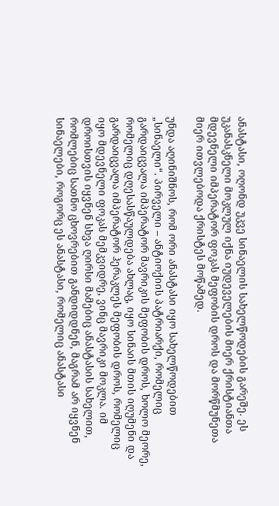ანასტასი, ოღონდ უკვე სინაელის სახელწოდების გარეშე. ეს უკანასკნელი მოკლულ იქნა იუდეველების მიერ ქრისტიანთა მდევნელი იმპერატორ ფოკას მეფობის დროს და მორწმუნეთა მიერ ითვლებოდა ქრისტეს მოწამედ.

უნდა აღინიშნოს, რომ ორი ანასტასი იყო სახელწოდებით „სინაელი“. პირველი – ანტიოქიის პატრიარქი, რომელიც გარდაიცვალა იმპერატორ მავრიკის მეფობის დროს, ხოლო მეორე, რომელიც დღესასწაულდება ახლაც, იყო სინაის მთის იღუმენი და გარდაიცვალა იმპერატორ ჰერაკლეს მეფობის დროს, რომელიც იყო მდევნელი ფოკას მემკვიდრე, ვინც მავრიკი მოკლა. იმ დროისთვის იყვნენ სხვა ღირსი მამებიც ანასტასის სახელით, რომლებიც სათნო ცხოვრებით განდიდდნენ, მაგრამ არ იყვნენ სინაელები, როგორც ეს ანასტასი, რომელიც ანასტასი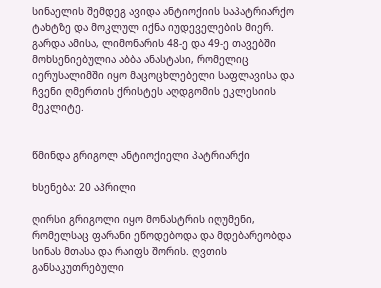სინაელის შემდეგ ავიდა ანტიოქიის საპატრიარქო ტახტზე და მოკლულ იქნა იუდეველების მიერ. გარდა ამისა, ლიმონარის 48-ე და 49-ე თავებში მოხსენიებულია აბბა ანასტასი, რომელიც იერუსალიმში იყო მაცოცხლებელი საფლავისა და ჩვენი ღმერთის ქრისტეს აღდგომის ეკლესიის მეკლიტე.


წმინდა გრიგოლ ანტიოქიელი პატრიარქი

ხსენება: 20 აპრილი

ღირსი გრიგოლი იყო მონასტრის იღუმენი, რომელსაც ფარანი ეწოდებოდა და მდებარეობდა სინას მთასა და რაიფს შორის. ღვთის განსაკუთრებული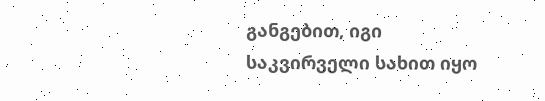განგებით, იგი საკვირველი სახით იყო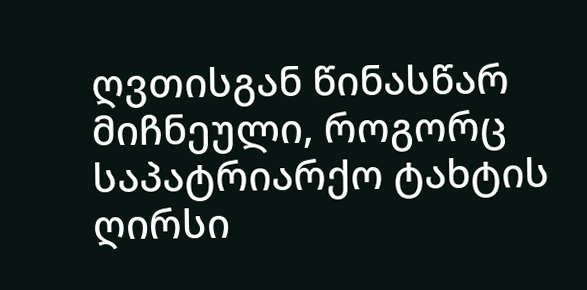ღვთისგან წინასწარ მიჩნეული, როგორც საპატრიარქო ტახტის ღირსი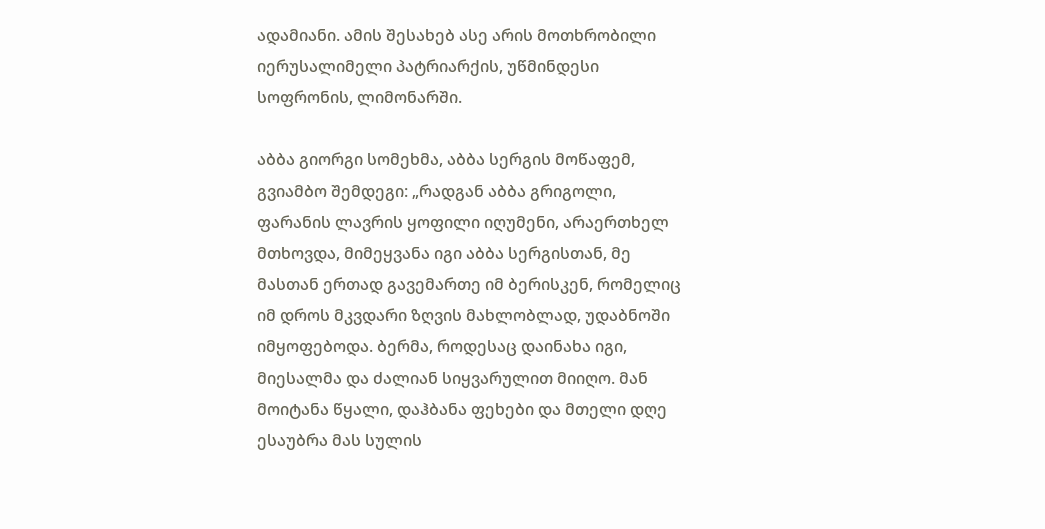ადამიანი. ამის შესახებ ასე არის მოთხრობილი იერუსალიმელი პატრიარქის, უწმინდესი სოფრონის, ლიმონარში.

აბბა გიორგი სომეხმა, აბბა სერგის მოწაფემ, გვიამბო შემდეგი: „რადგან აბბა გრიგოლი, ფარანის ლავრის ყოფილი იღუმენი, არაერთხელ მთხოვდა, მიმეყვანა იგი აბბა სერგისთან, მე მასთან ერთად გავემართე იმ ბერისკენ, რომელიც იმ დროს მკვდარი ზღვის მახლობლად, უდაბნოში იმყოფებოდა. ბერმა, როდესაც დაინახა იგი, მიესალმა და ძალიან სიყვარულით მიიღო. მან მოიტანა წყალი, დაჰბანა ფეხები და მთელი დღე ესაუბრა მას სულის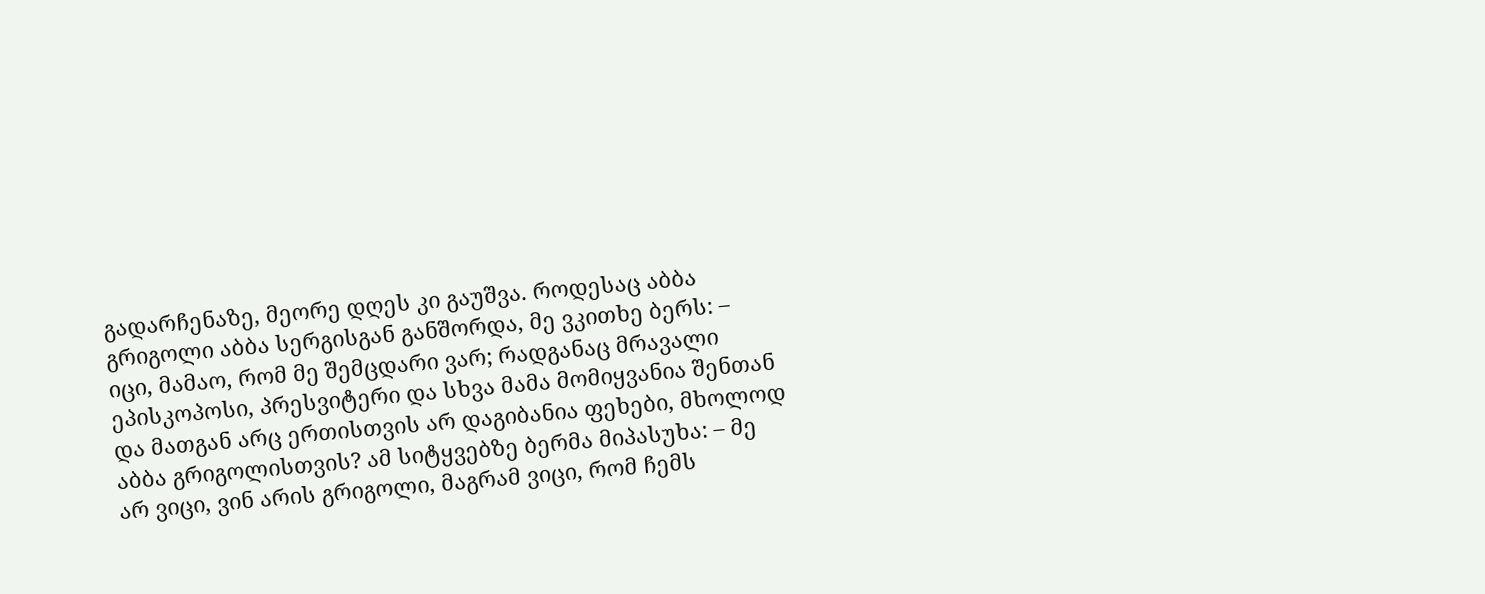გადარჩენაზე, მეორე დღეს კი გაუშვა. როდესაც აბბა გრიგოლი აბბა სერგისგან განშორდა, მე ვკითხე ბერს: – იცი, მამაო, რომ მე შემცდარი ვარ; რადგანაც მრავალი ეპისკოპოსი, პრესვიტერი და სხვა მამა მომიყვანია შენთან და მათგან არც ერთისთვის არ დაგიბანია ფეხები, მხოლოდ აბბა გრიგოლისთვის? ამ სიტყვებზე ბერმა მიპასუხა: – მე არ ვიცი, ვინ არის გრიგოლი, მაგრამ ვიცი, რომ ჩემს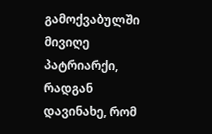გამოქვაბულში მივიღე პატრიარქი, რადგან დავინახე, რომ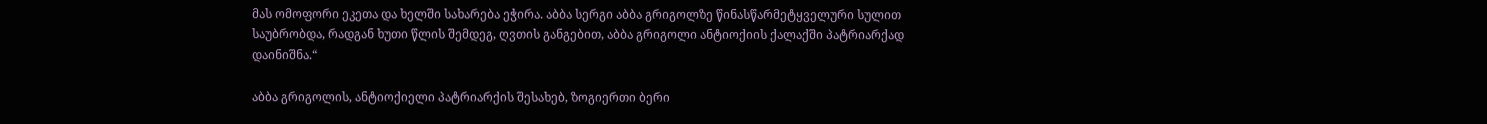მას ომოფორი ეკეთა და ხელში სახარება ეჭირა. აბბა სერგი აბბა გრიგოლზე წინასწარმეტყველური სულით საუბრობდა, რადგან ხუთი წლის შემდეგ, ღვთის განგებით, აბბა გრიგოლი ანტიოქიის ქალაქში პატრიარქად დაინიშნა.“

აბბა გრიგოლის, ანტიოქიელი პატრიარქის შესახებ, ზოგიერთი ბერი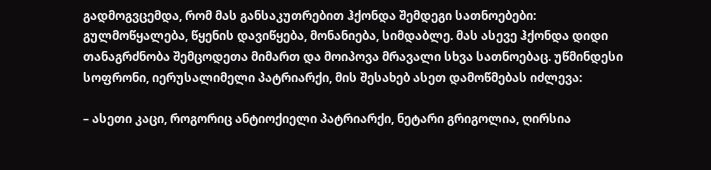გადმოგვცემდა, რომ მას განსაკუთრებით ჰქონდა შემდეგი სათნოებები: გულმოწყალება, წყენის დავიწყება, მონანიება, სიმდაბლე. მას ასევე ჰქონდა დიდი თანაგრძნობა შემცოდეთა მიმართ და მოიპოვა მრავალი სხვა სათნოებაც. უწმინდესი სოფრონი, იერუსალიმელი პატრიარქი, მის შესახებ ასეთ დამოწმებას იძლევა:

– ასეთი კაცი, როგორიც ანტიოქიელი პატრიარქი, ნეტარი გრიგოლია, ღირსია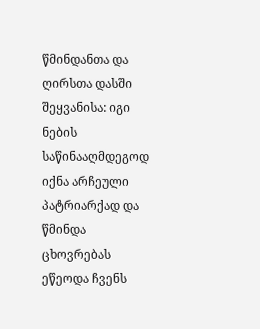წმინდანთა და ღირსთა დასში შეყვანისა: იგი ნების საწინააღმდეგოდ იქნა არჩეული პატრიარქად და წმინდა ცხოვრებას ეწეოდა ჩვენს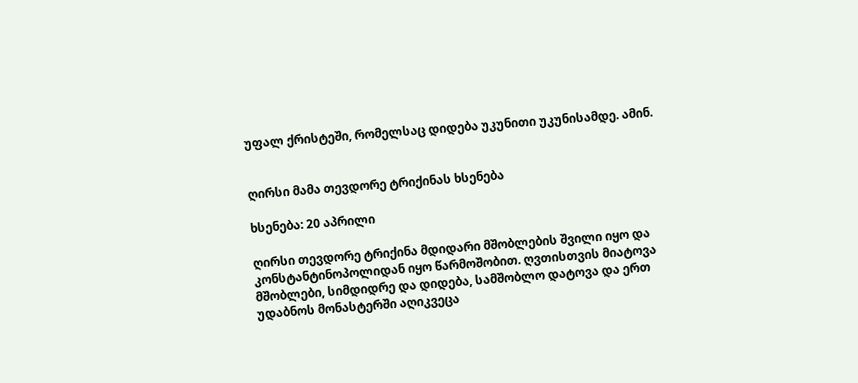უფალ ქრისტეში, რომელსაც დიდება უკუნითი უკუნისამდე. ამინ.


ღირსი მამა თევდორე ტრიქინას ხსენება

ხსენება: 20 აპრილი

ღირსი თევდორე ტრიქინა მდიდარი მშობლების შვილი იყო და კონსტანტინოპოლიდან იყო წარმოშობით. ღვთისთვის მიატოვა მშობლები, სიმდიდრე და დიდება, სამშობლო დატოვა და ერთ უდაბნოს მონასტერში აღიკვეცა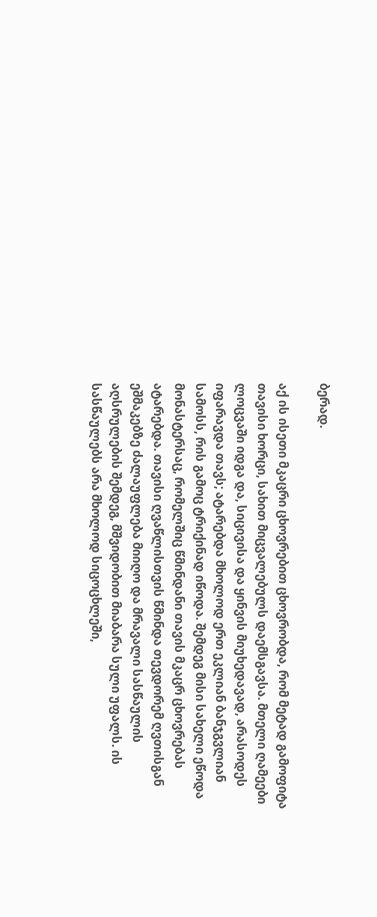ბერად.

აქ ის ისეთი მკაცრი ცხოვრებით ცხოვრობდა, რომ მეტად გამოფიტა თავისი ხორცი, სახით მიცვალებულს დაემსგავსა. მთელი ღამეები ლოცვაში იდგა და, სიცივისა და ყინვის მიუხედავად, არასოდეს იფარავდა თავს; ატარებდა მხოლოდ ერთ ეკლიან ბანჯგვლიან სამოსს, რის გამოც ტრიქინად იწოდა. შემდეგ მისი სახელი ეწოდა მონასტერსაც, რომელშიც წმინდანი თავის მკაცრ ცხოვრებას ატარებდა. თავისი ღვაწლისთვის წმინდა თევდორემ ღვთისგან ეშმაკებზე ძალაუფლება მიიღო და მრავალი სასწაულის აღსრულების შემდეგ, მშვიდობით მიაბარა სული უფალს. ის სასწაულებს არა მხოლოდ სიცოცხლეში,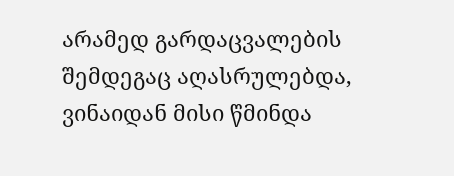არამედ გარდაცვალების შემდეგაც აღასრულებდა, ვინაიდან მისი წმინდა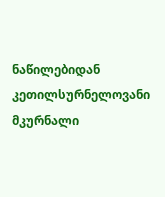ნაწილებიდან კეთილსურნელოვანი მკურნალი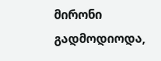მირონი გადმოდიოდა,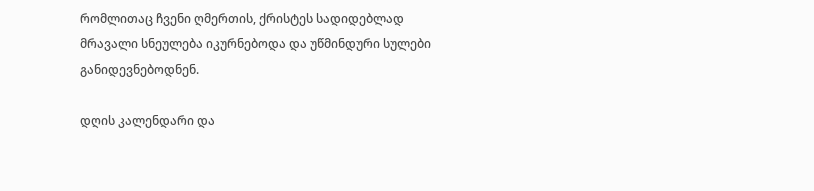რომლითაც ჩვენი ღმერთის, ქრისტეს სადიდებლად მრავალი სნეულება იკურნებოდა და უწმინდური სულები განიდევნებოდნენ.

დღის კალენდარი და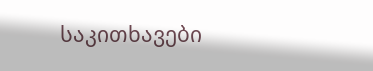საკითხავები